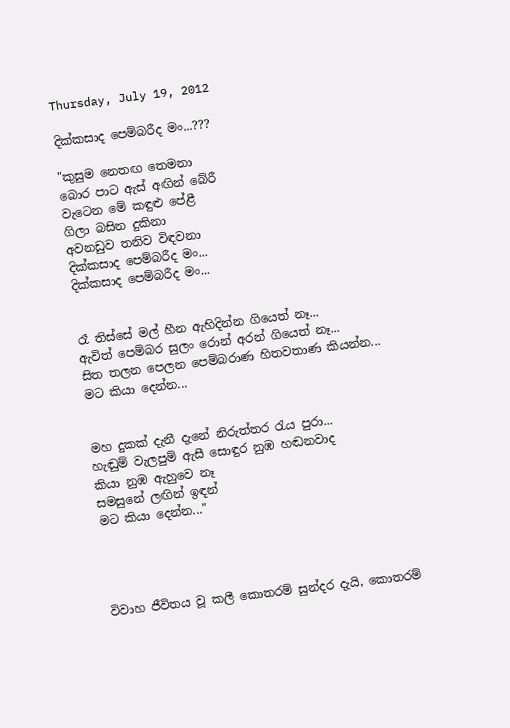Thursday, July 19, 2012

දික්කසාද පෙම්බරීද මං...???

"කුසුම නෙතඟ තෙමනා
බොර පාට ඇස් අඟින් බේරී
වැටෙන මේ කඳුළු පේළී
ගිලා බසින දුකිනා
අවනඩුව තනිව විඳවනා
දික්කසාද පෙම්බරීද මං...
දික්කසාද පෙම්බරීද මං...


රෑ තිස්සේ මල් හීන ඇහිදින්න ගියෙත් නෑ...
ඇවිත් පෙම්බර සුලං රොන් අරන් ගියෙත් නෑ...
සිත තලන පෙලන පෙම්බරාණ හිතවතාණ කියන්න...
මට කියා දෙන්න...


මහ දුකක් දැනී දැනේ නිරුත්තර රැය පුරා...
හැඬුම් වැලපුම් ඇසී සොඳුර නුඹ හඬනවාද
කියා නුඹ ඇහුවෙ නෑ
සමසුනේ ලඟින් ඉඳන්
මට කියා දෙන්න..."




විවාහ ජීවිතය වූ කලී කොතරම් සුන්දර දැයි, කොතරම්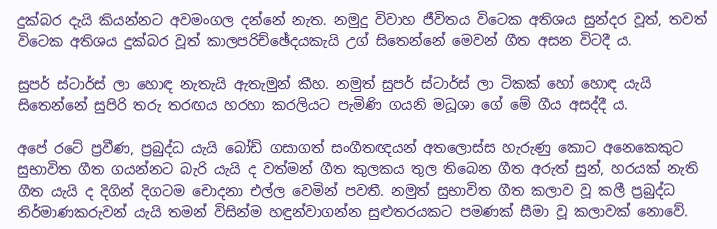දුක්බර දැයි කියන්නට අවමංගල දන්නේ නැත. නමුදු විවාහ ජීවිතය විටෙක අතිශය සුන්දර වූත්, තවත් විටෙක අතිශය දුක්බර වූත් කාලපරිච්ඡේදයකැයි උග් සිතෙන්නේ මෙවන් ගීත අසන විටදී ය.

සුපර් ස්ටාර්ස් ලා හොඳ නැතැයි ඇතැමුන් කීහ. නමුත් සුපර් ස්ටාර්ස් ලා ටිකක් හෝ හොඳ යැයි සිතෙන්නේ සුපිරි තරු තරඟය හරහා කරලියට පැමිණි ගයනි මධූශා ගේ මේ ගීය අසද්දී ය.

අපේ රටේ ප්‍රවීණ, ප්‍රබුද්ධ යැයි බෝඩ් ගසාගත් සංගීතඥයන් අතලොස්ස හැරුණු කොට අනෙකෙකුට සුභාවිත ගීත ගයන්නට බැරි යැයි ද වත්මන් ගීත කුලකය තුල තිබෙන ගීත අරුත් සුන්, හරයක් නැති ගීත යැයි ද දිගින් දිගටම චොදනා එල්ල වෙමින් පවතී. නමුත් සුභාවිත ගීත කලාව වූ කලී ප්‍රබුද්ධ නිර්මාණකරුවන් යැයි තමන් විසින්ම හඳුන්වාගන්න සුළුතරයකට පමණක් සීමා වූ කලාවක් නොවේ.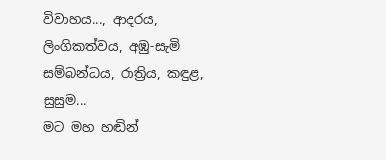විවාහය..., ආදරය, ලිංගිකත්වය, අඹු-සැමි සම්බන්ධය, රාත්‍රිය, කඳුළ, සුසුම...
මට මහ හඬින්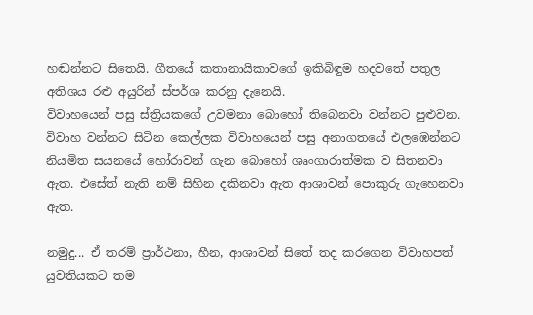හඬන්නට සිතෙයි. ගීතයේ කතානායිකාවගේ ඉකිබිඳුම හදවතේ පතුල අතිශය රළු අයුරින් ස්පර්ශ කරනු දැනෙයි.
විවාහයෙන් පසු ස්ත්‍රියකගේ උවමනා බොහෝ තිබෙනවා වන්නට පුළුවන. විවාහ වන්නට සිටින කෙල්ලක විවාහයෙන් පසු අනාගතයේ එලඹෙන්නට නියමිත සයනයේ හෝරාවන් ගැන බොහෝ ශෘංගාරාත්මක ව සිතනවා ඇත. එසේත් නැති නම් සිහින දකිනවා ඇත ආශාවන් පොකුරු ගැහෙනවා ඇත.

නමුදු... ඒ තරම් ප්‍රාර්ථනා, හීන, ආශාවන් සිතේ තද කරගෙන විවාහපත් යුවතියකට තම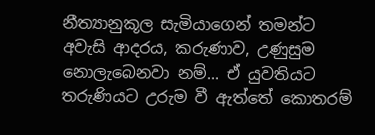නීත්‍යානුකූල සැමියාගෙන් තමන්ට අවැසි ආදරය, කරුණාව, උණුසුම නොලැබෙනවා නම්... ඒ යුවතියට තරුණියට උරුම වී ඇත්තේ කොතරම්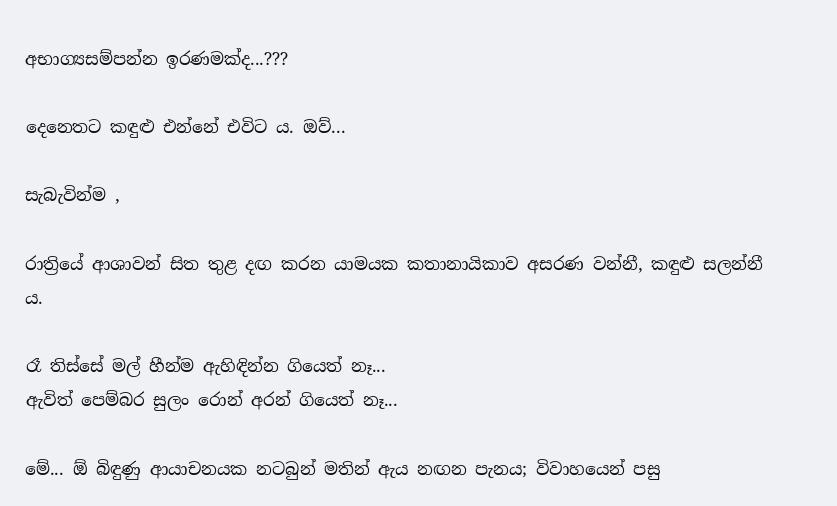අභාග්‍යසම්පන්න ඉරණමක්ද...???

දෙනෙතට කඳුළු එන්නේ එවිට ය. ඔව්...

සැබැවින්ම ,

රාත්‍රියේ ආශාවන් සිත තුළ දඟ කරන යාමයක කතානායිකාව අසරණ වන්නී, කඳුළු සලන්නී ය.

රෑ තිස්සේ මල් හීන්ම ඇහිඳින්න ගියෙත් නෑ...
ඇවිත් පෙම්බර සුලං රොන් අරන් ගියෙත් නෑ...

මේ... ඕ බිඳුණු ආයාචනයක නටබුන් මතින් ඇය නඟන පැනය; විවාහයෙන් පසු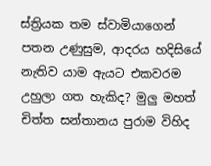ස්ත්‍රියක තම ස්වාමියාගෙන් පතන උණුසුම, ආදරය හදිසියේ නැතිව යාම ඇයට එකවරම උහුලා ගත හැකිද? මුලු මහත් චිත්ත සන්තානය පුරාම විහිද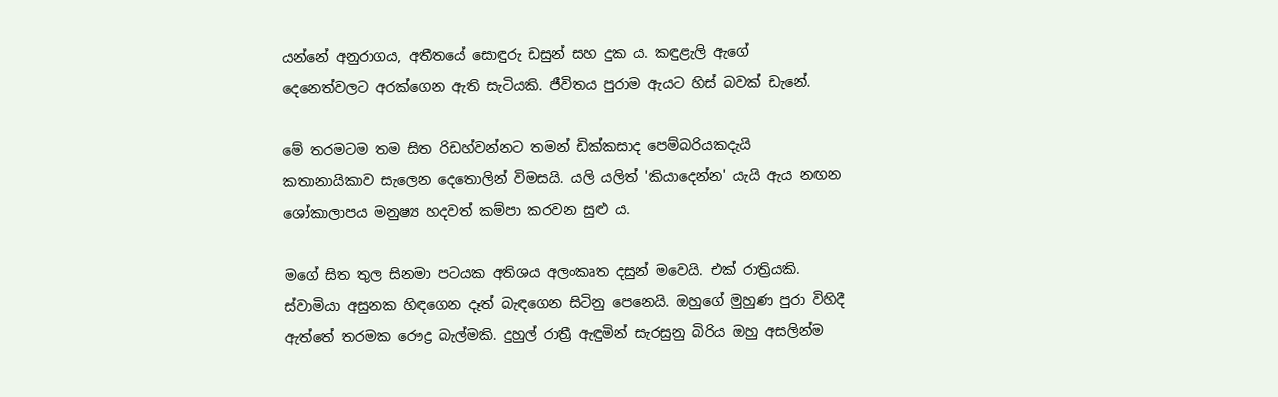යන්නේ අනුරාගය, අතීතයේ සොඳුරු ඩසුන් සහ දුක ය. කඳුළැලි ඇගේ දෙනෙත්වලට අරක්ගෙන ඇති සැටියකි. ජීවිතය පුරාම ඇයට හිස් බවක් ඩැනේ.

මේ තරමටම තම සිත රිඩහ්වන්නට තමන් ඩික්කසාද පෙම්බරියකදැයි කතානායිකාව සැලෙන දෙතොලින් විමසයි. යලි යලිත් 'කියාදෙන්න' යැයි ඇය නඟන ශෝකාලාපය මනුෂ්‍ය හදවත් කම්පා කරවන සුළු ය.

මගේ සිත තුල සිනමා පටයක අතිශය අලංකෘත දසුන් මවෙයි. එක් රාත්‍රියකි. ස්වාමියා අසුනක හිඳගෙන දෑත් බැඳගෙන සිටිනු පෙනෙයි. ඔහුගේ මුහුණ පුරා විහිදී ඇත්තේ තරමක රෞද්‍ර බැල්මකි. දුහුල් රාත්‍රී ඇඳුමින් සැරසුනු බිරිය ඔහු අසලින්ම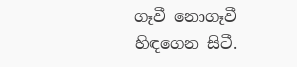ගෑවී නොගෑවී හිඳගෙන සිටී.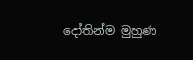දෝතින්ම මුහුණ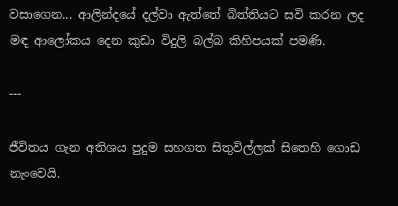වසාගෙන... ආලින්දයේ දල්වා ඇත්තේ බිත්තියට සවි කරන ලද මඳ ආලෝකය දෙන කුඩා විදුලි බල්බ කිහිපයක් පමණි.

---

ජීවිතය ගැන අතිශය පුදුම සහගත සිතුවිල්ලක් සිතෙහි ගොඩ නැංවෙයි.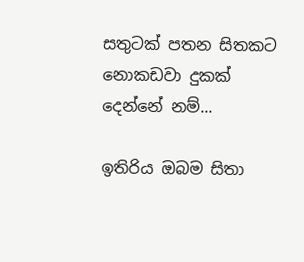සතුටක් පතන සිතකට නොකඩවා දුකක් දෙන්නේ නම්...

ඉතිරිය ඔබම සිතා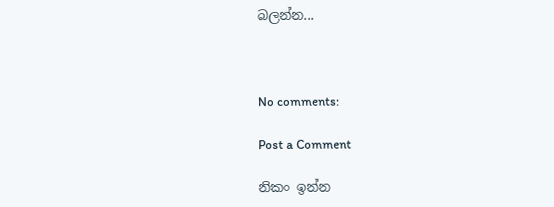බලන්න...



No comments:

Post a Comment

නිකං ඉන්න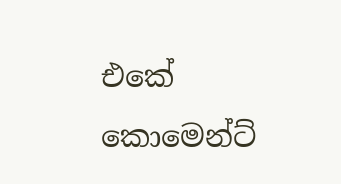එකේ කොමෙන්ට්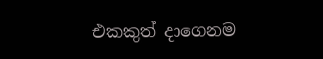එකකුත් දාගෙනම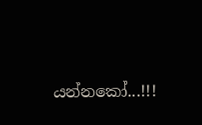යන්නකෝ...!!!